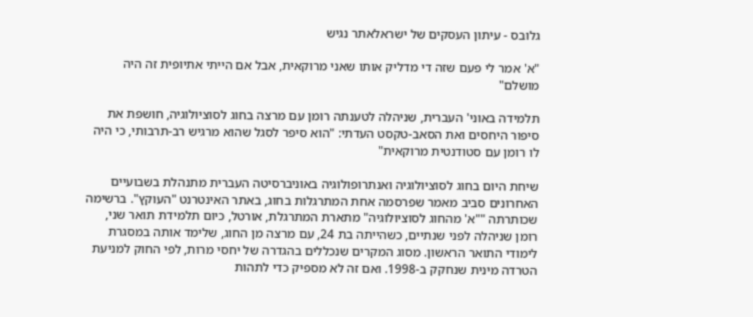גלובס - עיתון העסקים של ישראלאתר נגיש

"א' אמר לי פעם שזה די מדליק אותו שאני מרוקאית, אבל אם הייתי אתיופית זה היה מושלם"

תלמידה באוני' העברית, שניהלה לטענתה רומן עם מרצה בחוג לסוציולוגיה, חושפת את סיפור היחסים ואת הסאב-טקסט העדתי: "הוא סיפר לסגל שהוא מרגיש רב-תרבותי, כי היה לו רומן עם סטודנטית מרוקאית"

שיחת היום בחוג לסוציולוגיה ואנתרופולוגיה באוניברסיטה העברית מתנהלת בשבועיים האחרונים סביב מאמר שפרסמה אחת המתרגלות בחוג, באתר האינטרנט "העוקץ". ברשימה שכותרתה ""א' מהחוג לסוציולוגיה" מתארת המתרגלת, אורטל, כיום תלמידת תואר שני, רומן שניהלה לפני שנתיים, כשהייתה בת 24, עם מרצה מן החוג, שלימד אותה במסגרת לימודי התואר הראשון. מסוג המקרים שנכללים בהגדרה של יחסי מרות, לפי החוק למניעת הטרדה מינית שנחקק ב-1998. ואם זה לא מספיק כדי לתהות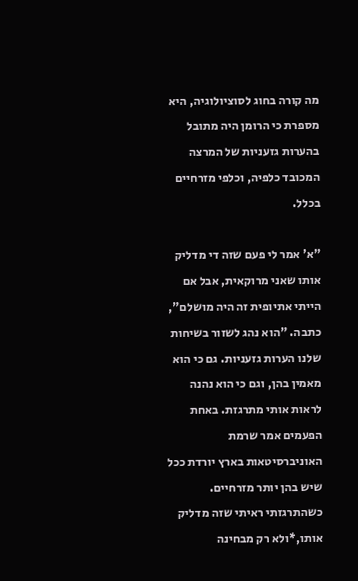מה קורה בחוג לסוציולוגיה, היא מספרת כי הרומן היה מתובל בהערות גזעניות של המרצה המכובד כלפיה, וכלפי מזרחיים בכלל.

"א' אמר לי פעם שזה די מדליק אותו שאני מרוקאית, אבל אם הייתי אתיופית זה היה מושלם", כתבה. "הוא נהג לשזור בשיחות שלנו הערות גזעניות. גם כי הוא מאמין בהן, וגם כי הוא נהנה לראות אותי מתרגזת. באחת הפעמים אמר שרמת האוניברסיטאות בארץ יורדת ככל שיש בהן יותר מזרחיים. כשהתרגזתי ראיתי שזה מדליק אותו,*ולא רק מבחינה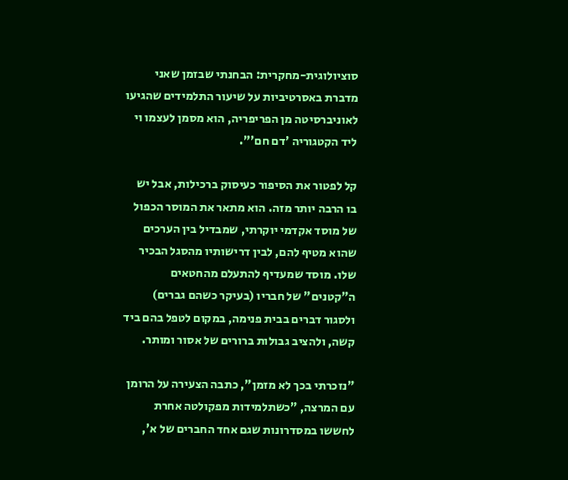סוציולוגית-מחקרית: הבחנתי שבזמן שאני מדברת באסרטיביות על שיעור התלמידים שהגיעו לאוניברסיטה מן הפריפריה, הוא מסמן לעצמו וי ליד הקטגוריה 'דם חם'".

קל לפטור את הסיפור כעיסוק ברכילות, אבל יש בו הרבה יותר מזה. הוא מתאר את המוסר הכפול של מוסד אקדמי יוקרתי, שמבדיל בין הערכים שהוא מטיף להם, לבין דרישותיו מהסגל הבכיר שלו. מוסד שמעדיף להתעלם מהחטאים ה"קטנים" של חבריו (בעיקר כשהם גברים) ולסגור דברים בבית פנימה, במקום לטפל בהם ביד קשה, ולהציב גבולות ברורים של אסור ומותר.

"נזכרתי בכך לא מזמן", כתבה הצעירה על הרומן עם המרצה, "כשתלמידות מפקולטה אחרת לחששו במסדרונות שגם אחד החברים של א',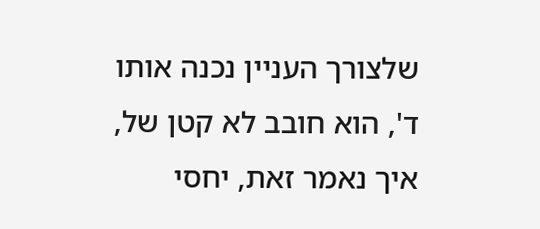שלצורך העניין נכנה אותו ד', הוא חובב לא קטן של, איך נאמר זאת, יחסי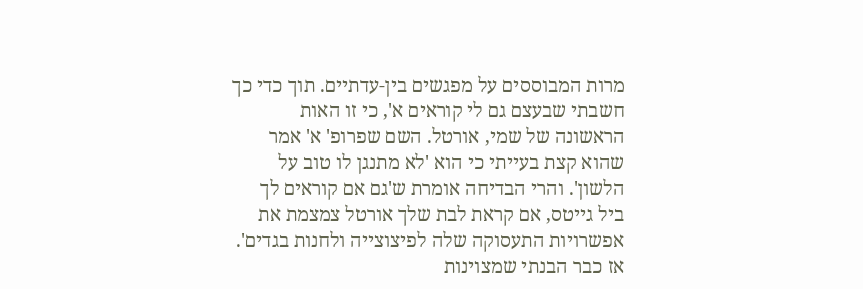מרות המבוססים על מפגשים בין-עדתיים. תוך כדי כך חשבתי שבעצם גם לי קוראים א', כי זו האות הראשונה של שמי, אורטל. השם שפרופ' א' אמר שהוא קצת בעייתי כי הוא 'לא מתנגן לו טוב על הלשון'. והרי הבדיחה אומרת ש'גם אם קוראים לך ביל גייטס, אם קראת לבת שלך אורטל צמצמת את אפשרויות התעסוקה שלה לפיצוצייה ולחנות בגדים'. אז כבר הבנתי שמצוינות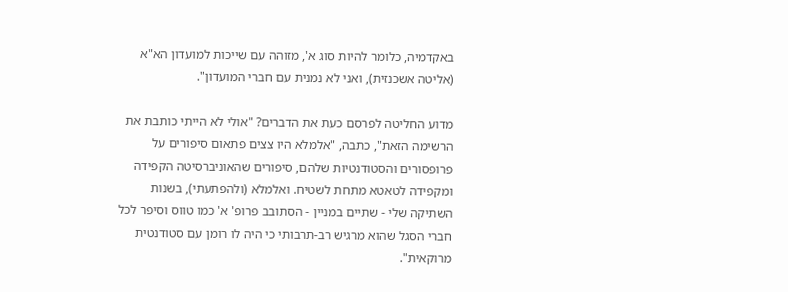באקדמיה, כלומר להיות סוג א', מזוהה עם שייכות למועדון הא"א (אליטה אשכנזית), ואני לא נמנית עם חברי המועדון".

מדוע החליטה לפרסם כעת את הדברים? "אולי לא הייתי כותבת את הרשימה הזאת", כתבה, "אלמלא היו צצים פתאום סיפורים על פרופסורים והסטודנטיות שלהם, סיפורים שהאוניברסיטה הקפידה ומקפידה לטאטא מתחת לשטיח. ואלמלא (ולהפתעתי), בשנות השתיקה שלי - שתיים במניין - הסתובב פרופ' א' כמו טווס וסיפר לכל חברי הסגל שהוא מרגיש רב-תרבותי כי היה לו רומן עם סטודנטית מרוקאית".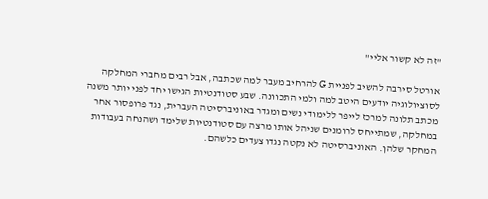"זה לא קשור אליי"

אורטל סירבה להשיב לפניית G להרחיב מעבר למה שכתבה, אבל רבים מחברי המחלקה לסוציולוגיה יודעים היטב למה ולמי התכוונה. שבע סטודנטיות הגישו יחד לפני יותר משנה מכתב תלונה למרכז לייפר ללימודי נשים ומגדר באוניברסיטה העברית, נגד פרופסור אחר במחלקה, שמתייחס לרומנים שניהל אותו מרצה עם סטודנטיות שלימד ושהנחה בעבודות המחקר שלהן. האוניברסיטה לא נקטה נגדו צעדים כלשהם.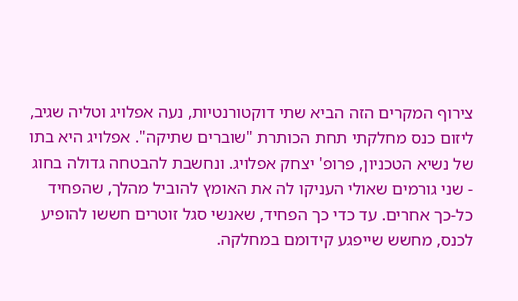צירוף המקרים הזה הביא שתי דוקטורנטיות, נעה אפלויג וטליה שגיב, ליזום כנס מחלקתי תחת הכותרת "שוברים שתיקה". אפלויג היא בתו של נשיא הטכניון, פרופ' יצחק אפלויג. ונחשבת להבטחה גדולה בחוג - שני גורמים שאולי העניקו לה את האומץ להוביל מהלך, שהפחיד כל-כך אחרים. עד כדי כך הפחיד, שאנשי סגל זוטרים חששו להופיע לכנס, מחשש שייפגע קידומם במחלקה.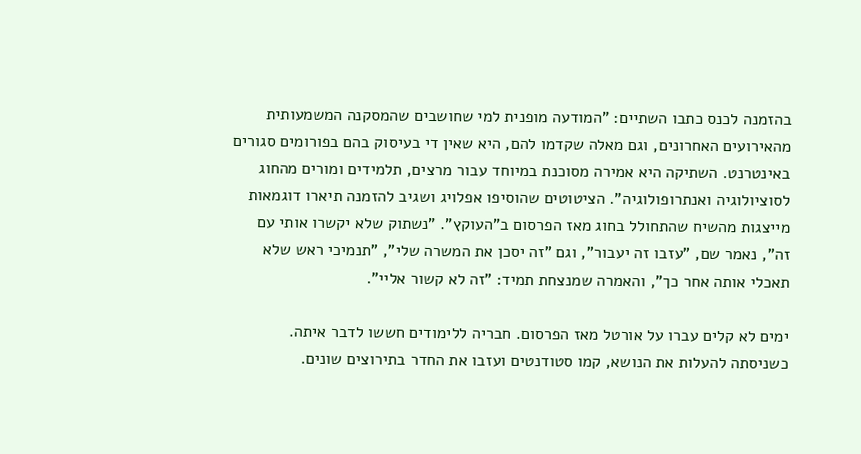בהזמנה לכנס כתבו השתיים: "המודעה מופנית למי שחושבים שהמסקנה המשמעותית מהאירועים האחרונים, וגם מאלה שקדמו להם, היא שאין די בעיסוק בהם בפורומים סגורים באינטרנט. השתיקה היא אמירה מסוכנת במיוחד עבור מרצים, תלמידים ומורים מהחוג לסוציולוגיה ואנתרופולוגיה". הציטוטים שהוסיפו אפלויג ושגיב להזמנה תיארו דוגמאות מייצגות מהשיח שהתחולל בחוג מאז הפרסום ב"העוקץ". "נשתוק שלא יקשרו אותי עם זה", נאמר שם, "עזבו זה יעבור", וגם "זה יסכן את המשרה שלי", "תנמיכי ראש שלא תאכלי אותה אחר כך", והאמרה שמנצחת תמיד: "זה לא קשור אליי".

ימים לא קלים עברו על אורטל מאז הפרסום. חבריה ללימודים חששו לדבר איתה. כשניסתה להעלות את הנושא, קמו סטודנטים ועזבו את החדר בתירוצים שונים.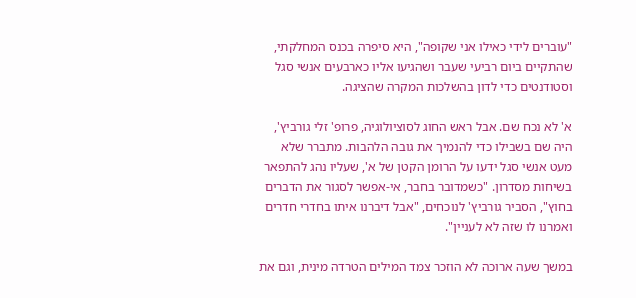"עוברים לידי כאילו אני שקופה", היא סיפרה בכנס המחלקתי, שהתקיים ביום רביעי שעבר ושהגיעו אליו כארבעים אנשי סגל וסטודנטים כדי לדון בהשלכות המקרה שהציגה.

א' לא נכח שם. אבל ראש החוג לסוציולוגיה, פרופ' זלי גורביץ', היה שם בשבילו כדי להנמיך את גובה הלהבות. מתברר שלא מעט אנשי סגל ידעו על הרומן הקטן של א', שעליו נהג להתפאר בשיחות מסדרון. "כשמדובר בחבר, אי-אפשר לסגור את הדברים בחוץ", הסביר גורביץ' לנוכחים, "אבל דיברנו איתו בחדרי חדרים ואמרנו לו שזה לא לעניין".

במשך שעה ארוכה לא הוזכר צמד המילים הטרדה מינית, וגם את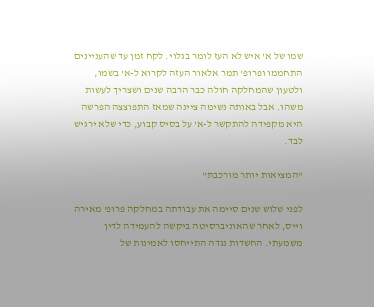שמו של א' איש לא העז לומר בגלוי. לקח זמן עד שהעניינים התחממו ופרופ' תמר אלאור העזה לקרוא ל-א' בשמו, ולטעון שהמחלקה חולה כבר הרבה שנים ושצריך לעשות משהו. אבל באותה נשימה ציינה שמאז התפוצצה הפרשה היא מקפידה להתקשר ל-א' על בסיס קבוע, כדי שלא ירגיש לבד.

"המציאות יותר מורכבת"

לפני שלוש שנים סיימה את עבודתה במחלקה פרופ' מאירה וייס, לאחר שהאוניברסיטה ביקשה להעמידה לדין משמעתי. החשדות נגדה התייחסו לאמינות של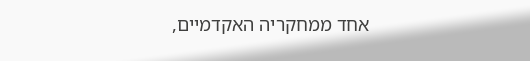אחד ממחקריה האקדמיים,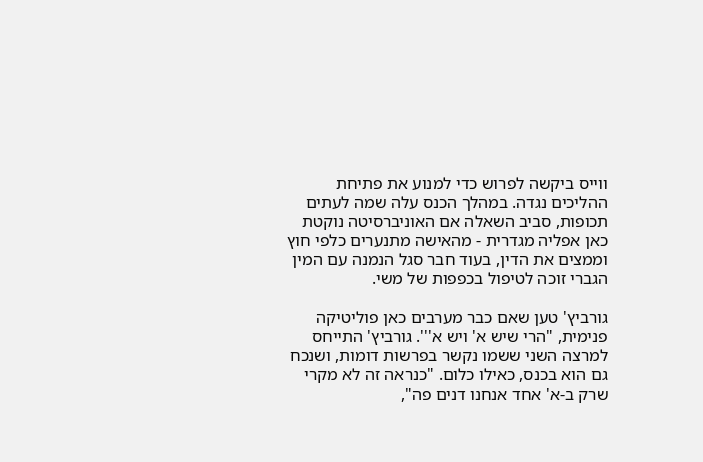ווייס ביקשה לפרוש כדי למנוע את פתיחת ההליכים נגדה. במהלך הכנס עלה שמה לעתים תכופות, סביב השאלה אם האוניברסיטה נוקטת כאן אפליה מגדרית - מהאישה מתנערים כלפי חוץ וממצים את הדין, בעוד חבר סגל הנמנה עם המין הגברי זוכה לטיפול בכפפות של משי.

גורביץ' טען שאם כבר מערבים כאן פוליטיקה פנימית, "הרי שיש א' ויש א'''. גורביץ' התייחס למרצה השני ששמו נקשר בפרשות דומות, ושנכח גם הוא בכנס, כאילו כלום. "כנראה זה לא מקרי שרק ב-א' אחד אנחנו דנים פה",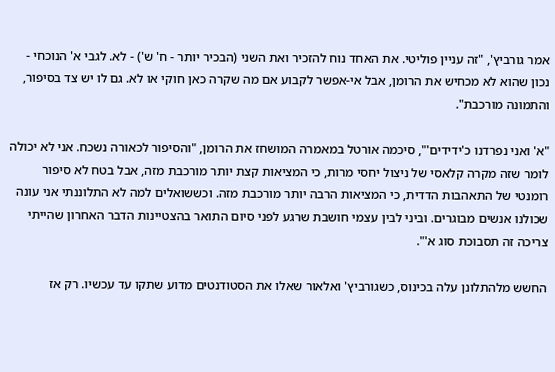אמר גורביץ', "זה עניין פוליטי. את האחד נוח להזכיר ואת השני (הבכיר יותר - ח' ש') - לא. לגבי א' הנוכחי - נכון שהוא לא מכחיש את הרומן, אבל אי-אפשר לקבוע אם מה שקרה כאן חוקי או לא. גם לו יש צד בסיפור, והתמונה מורכבת".

"א' ואני נפרדנו כ'ידידים'", סיכמה אורטל במאמרה המושחז את הרומן, "והסיפור לכאורה נשכח. אני לא יכולה לומר שזה מקרה קלאסי של ניצול יחסי מרות, כי המציאות קצת יותר מורכבת מזה, אבל בטח לא סיפור רומנטי של התאהבות הדדית, כי המציאות הרבה יותר מורכבת מזה. וכששואלים למה לא התלוננתי אני עונה שכולנו אנשים מבוגרים. וביני לבין עצמי חושבת שרגע לפני סיום התואר בהצטיינות הדבר האחרון שהייתי צריכה זה תסבוכת סוג א'".

החשש מלהתלונן עלה בכינוס, כשגורביץ' ואלאור שאלו את הסטודנטים מדוע שתקו עד עכשיו. רק אז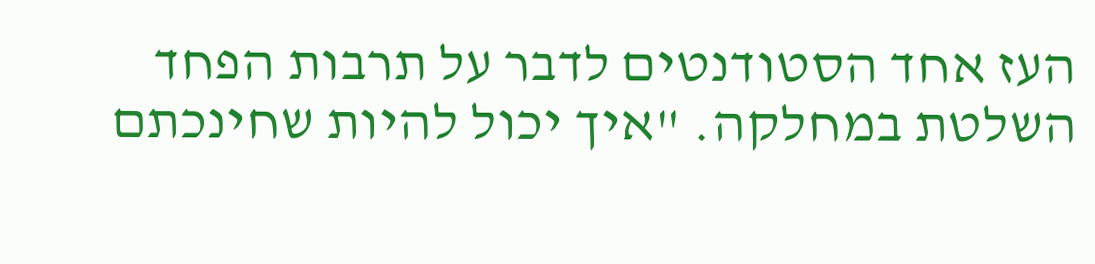העז אחד הסטודנטים לדבר על תרבות הפחד השלטת במחלקה. "איך יכול להיות שחינכתם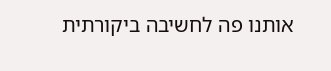אותנו פה לחשיבה ביקורתית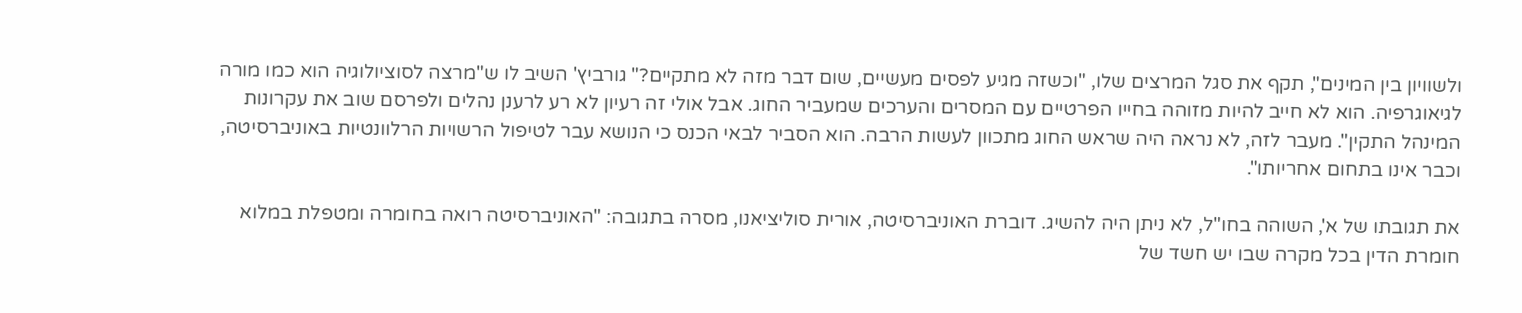ולשוויון בין המינים", תקף את סגל המרצים שלו, "וכשזה מגיע לפסים מעשיים, שום דבר מזה לא מתקיים?" גורביץ' השיב לו ש"מרצה לסוציולוגיה הוא כמו מורה לגיאוגרפיה. הוא לא חייב להיות מזוהה בחייו הפרטיים עם המסרים והערכים שמעביר החוג. אבל אולי זה רעיון לא רע לרענן נהלים ולפרסם שוב את עקרונות המינהל התקין". מעבר לזה, לא נראה היה שראש החוג מתכוון לעשות הרבה. הוא הסביר לבאי הכנס כי הנושא עבר לטיפול הרשויות הרלוונטיות באוניברסיטה, וכבר אינו בתחום אחריותו".

את תגובתו של א', השוהה בחו"ל, לא ניתן היה להשיג. דוברת האוניברסיטה, אורית סוליציאנו, מסרה בתגובה: "האוניברסיטה רואה בחומרה ומטפלת במלוא חומרת הדין בכל מקרה שבו יש חשד של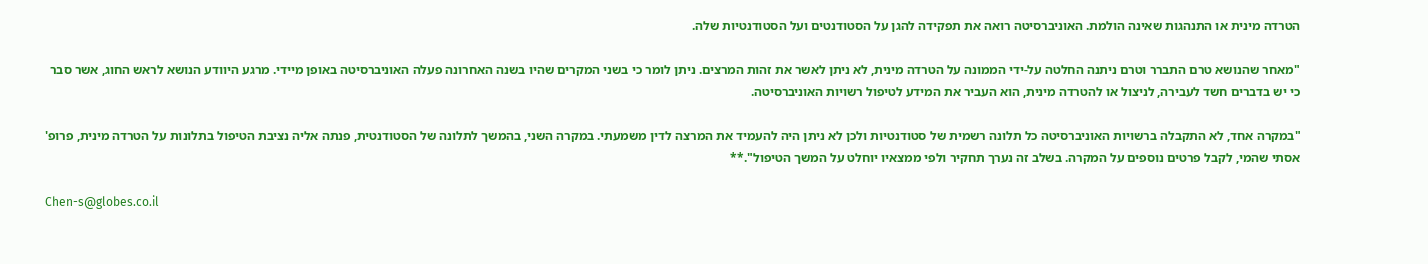הטרדה מינית או התנהגות שאינה הולמת. האוניברסיטה רואה את תפקידה להגן על הסטודנטים ועל הסטודנטיות שלה.

"מאחר שהנושא טרם התברר וטרם ניתנה החלטה על-ידי הממונה על הטרדה מינית, לא ניתן לאשר את זהות המרצים. ניתן לומר כי בשני המקרים שהיו בשנה האחרונה פעלה האוניברסיטה באופן מיידי. מרגע היוודע הנושא לראש החוג, אשר סבר כי יש בדברים חשד לעבירה, לניצול או להטרדה מינית, הוא העביר את המידע לטיפול רשויות האוניברסיטה.

"במקרה אחד, לא התקבלה ברשויות האוניברסיטה כל תלונה רשמית של סטודנטיות ולכן לא ניתן היה להעמיד את המרצה לדין משמעתי. במקרה השני, בהמשך לתלונה של הסטודנטית, פנתה אליה נציבת הטיפול בתלונות על הטרדה מינית, פרופ' אסתי שהמי, לקבל פרטים נוספים על המקרה. בשלב זה נערך תחקיר ולפי ממצאיו יוחלט על המשך הטיפול".**

Chen-s@globes.co.il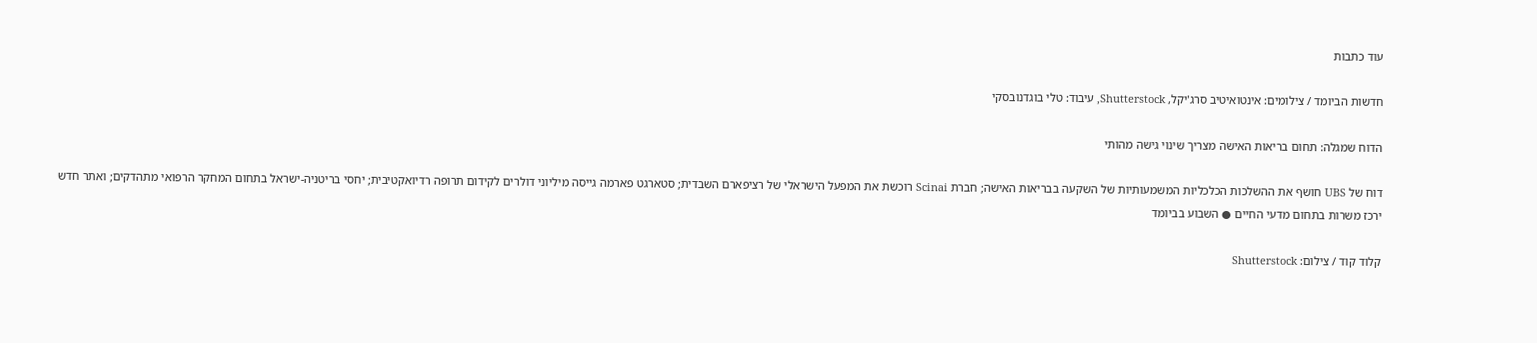עוד כתבות

חדשות הביומד / צילומים: אינטואיטיב סרג'יקל, Shutterstock, עיבוד: טלי בוגדנובסקי

הדוח שמגלה: תחום בריאות האישה מצריך שינוי גישה מהותי

דוח של UBS חושף את ההשלכות הכלכליות המשמעותיות של השקעה בבריאות האישה; חברת Scinai רוכשת את המפעל הישראלי של רציפארם השבדית; סטארגט פארמה גייסה מיליוני דולרים לקידום תרופה רדיואקטיבית; יחסי בריטניה-ישראל בתחום המחקר הרפואי מתהדקים; ואתר חדש ירכז משרות בתחום מדעי החיים ● השבוע בביומד

קלוד קוד / צילום: Shutterstock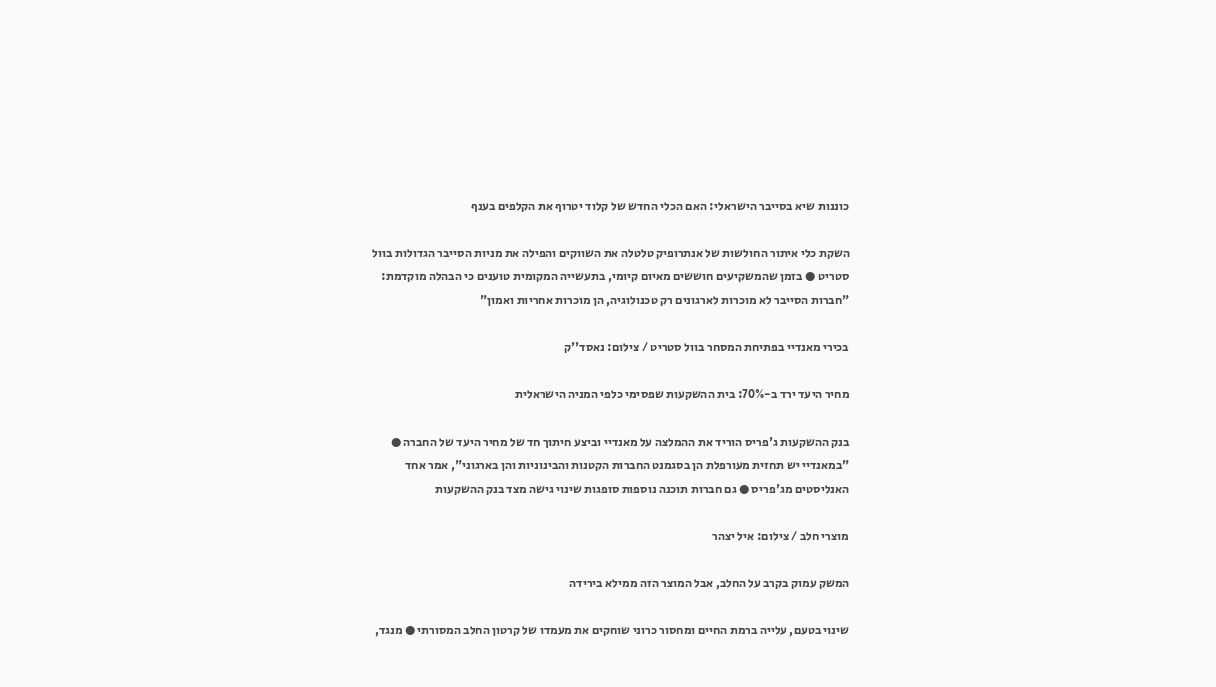כוננות שיא בסייבר הישראלי: האם הכלי החדש של קלוד יטרוף את הקלפים בענף

השקת כלי איתור החולשות של אנתרופיק טלטלה את השווקים והפילה את מניות הסייבר הגדולות בוול סטריט ● בזמן שהמשקיעים חוששים מאיום קיומי, בתעשייה המקומית טוענים כי הבהלה מוקדמת: "חברות הסייבר לא מוכרות לארגונים רק טכנולוגיה, הן מוכרות אחריות ואמון"

בכירי מאנדיי בפתיחת המסחר בוול סטריט / צילום: נאסד''ק

מחיר היעד ירד ב-70%: בית ההשקעות שפסימי כלפי המניה הישראלית

בנק ההשקעות ג'פריס הוריד את ההמלצה על מאנדיי וביצע חיתוך חד של מחיר היעד של החברה ● "במאנדיי יש תחזית מעורפלת הן בסגמנט החברות הקטנות והבינוניות והן בארגוני", אמר אחד האנליסטים מג'פריס ● גם חברות תוכנה נוספות סופגות שינוי גישה מצד בנק ההשקעות

מוצרי חלב / צילום: איל יצהר

המשק עמוק בקרב על החלב, אבל המוצר הזה ממילא בירידה

שינוי בטעם, עלייה ברמת החיים ומחסור כרוני שוחקים את מעמדו של קרטון החלב המסורתי ● מנגד,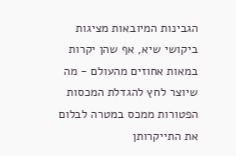הגבינות המיובאות מציגות ביקושי שיא, אף שהן יקרות במאות אחוזים מהעולם - מה שיוצר לחץ להגדלת המכסות הפטורות ממכס במטרה לבלום את התייקרותן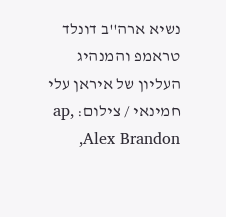נשיא ארה''ב דונלד טראמפ והמנהיג העליון של איראן עלי חמינאי / צילום: ap, Alex Brandon,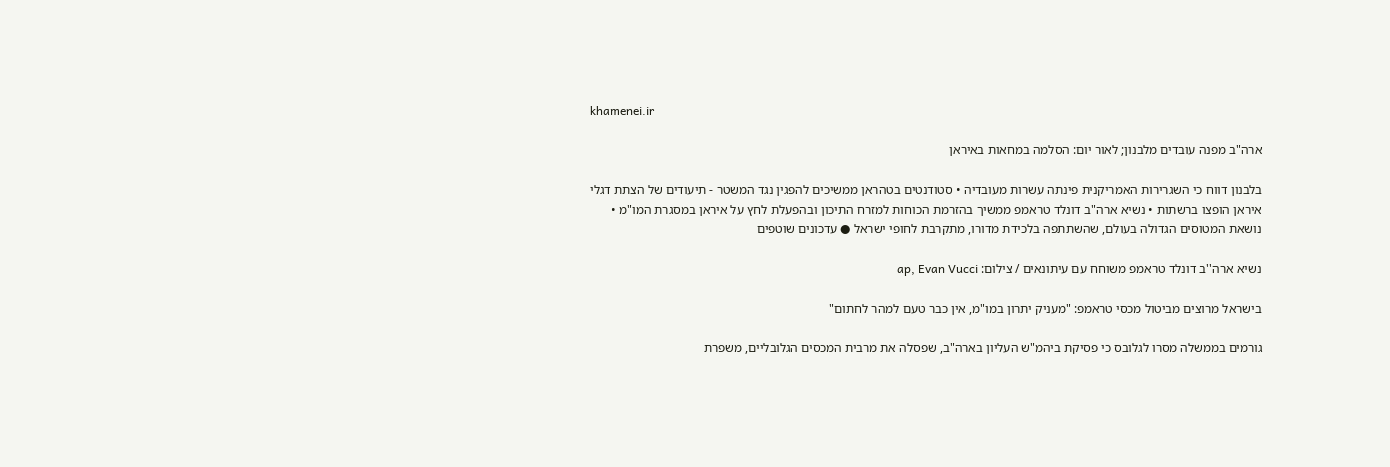khamenei.ir

ארה"ב מפנה עובדים מלבנון; לאור יום: הסלמה במחאות באיראן

בלבנון דווח כי השגרירות האמריקנית פינתה עשרות מעובדיה • סטודנטים בטהראן ממשיכים להפגין נגד המשטר - תיעודים של הצתת דגלי איראן הופצו ברשתות • נשיא ארה"ב דונלד טראמפ ממשיך בהזרמת הכוחות למזרח התיכון ובהפעלת לחץ על איראן במסגרת המו"מ • נושאת המטוסים הגדולה בעולם, שהשתתפה בלכידת מדורו, מתקרבת לחופי ישראל ● עדכונים שוטפים

נשיא ארה''ב דונלד טראמפ משוחח עם עיתונאים / צילום: ap, Evan Vucci

בישראל מרוצים מביטול מכסי טראמפ: "מעניק יתרון במו"מ, אין כבר טעם למהר לחתום"

גורמים בממשלה מסרו לגלובס כי פסיקת ביהמ"ש העליון בארה"ב, שפסלה את מרבית המכסים הגלובליים, משפרת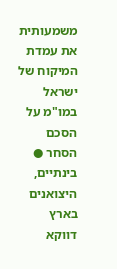משמעותית את עמדת המיקוח של ישראל במו"מ על הסכם הסחר ● בינתיים, היצואנים בארץ דווקא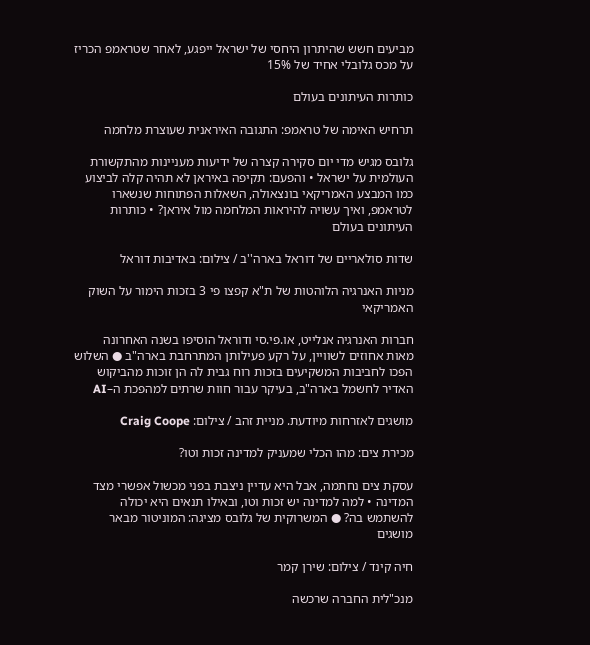מביעים חשש שהיתרון היחסי של ישראל ייפגע, לאחר שטראמפ הכריז על מכס גלובלי אחיד של 15%

כותרות העיתונים בעולם

תרחיש האימה של טראמפ: התגובה האיראנית שעוצרת מלחמה

גלובס מגיש מדי יום סקירה קצרה של ידיעות מעניינות מהתקשורת העולמית על ישראל • והפעם: תקיפה באיראן לא תהיה קלה לביצוע כמו המבצע האמריקאי בונצאולה, השאלות הפתוחות שנשארו לטראמפ, ואיך עשויה להיראות המלחמה מול איראן? • כותרות העיתונים בעולם

שדות סולאריים של דוראל בארה''ב / צילום: באדיבות דוראל

מניות האנרגיה הלוהטות של ת"א קפצו פי 3 בזכות הימור על השוק האמריקאי

חברות האנרגיה אנלייט, או.פי.סי ודוראל הוסיפו בשנה האחרונה מאות אחוזים לשוויין, על רקע פעילותן המתרחבת בארה"ב ● השלוש הפכו לחביבות המשקיעים בזכות רוח גבית לה הן זוכות מהביקוש האדיר לחשמל בארה"ב, בעיקר עבור חוות שרתים למהפכת ה–AI

מושגים לאזרחות מיודעת. מניית זהב / צילום: Craig Coope

מכירת צים: מהו הכלי שמעניק למדינה זכות וטו?

עסקת צים נחתמה, אבל היא עדיין ניצבת בפני מכשול אפשרי מצד המדינה • למה למדינה יש זכות וטו, ובאילו תנאים היא יכולה להשתמש בה? ● המשרוקית של גלובס מציגה: המוניטור מבאר מושגים

חיה קינד / צילום: שירן קמר

מנכ"לית החברה שרכשה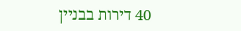40 דירות בבניין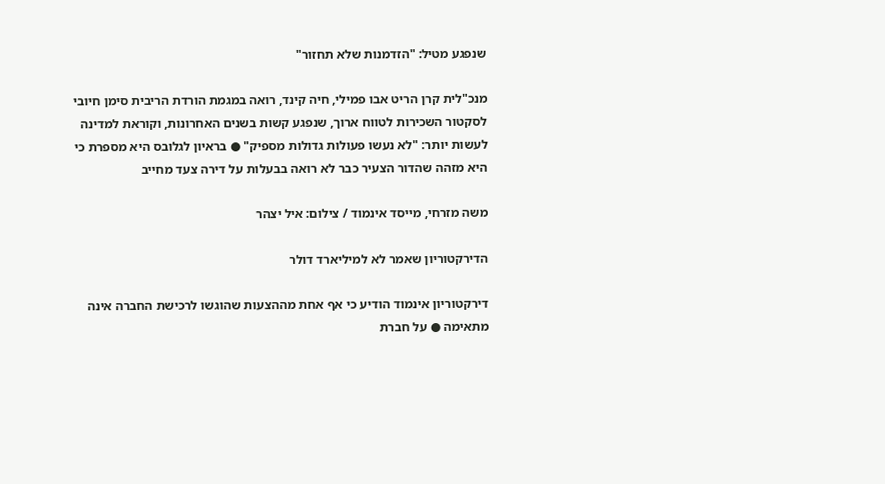שנפגע מטיל: "הזדמנות שלא תחזור"

מנכ"לית קרן הריט אבו פמילי, חיה קינד, רואה במגמת הורדת הריבית סימן חיובי לסקטור השכירות לטווח ארוך, שנפגע קשות בשנים האחרונות, וקוראת למדינה לעשות יותר: "לא נעשו פעולות גדולות מספיק" ● בראיון לגלובס היא מספרת כי היא מזהה שהדור הצעיר כבר לא רואה בבעלות על דירה צעד מחייב

משה מזרחי, מייסד אינמוד / צילום: איל יצהר

הדירקטוריון שאמר לא למיליארד דולר

דירקטוריון אינמוד הודיע כי אף אחת מההצעות שהוגשו לרכישת החברה אינה מתאימה ● על חברת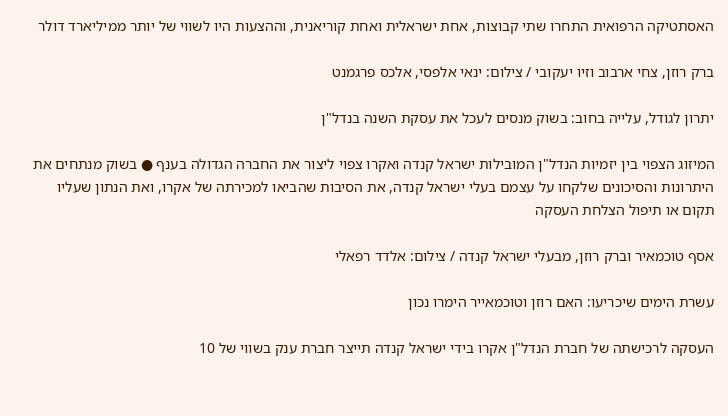האסתטיקה הרפואית התחרו שתי קבוצות, אחת ישראלית ואחת קוריאנית, וההצעות היו לשווי של יותר ממיליארד דולר

ברק רוזן, צחי ארבוב וזיו יעקובי / צילום: ינאי אלפסי, אלכס פרגמנט

יתרון לגודל, עלייה בחוב: בשוק מנסים לעכל את עסקת השנה בנדל"ן

המיזוג הצפוי בין יזמיות הנדל"ן המובילות ישראל קנדה ואקרו צפוי ליצור את החברה הגדולה בענף ● בשוק מנתחים את היתרונות והסיכונים שלקחו על עצמם בעלי ישראל קנדה, את הסיבות שהביאו למכירתה של אקרו, ואת הנתון שעליו תקום או תיפול הצלחת העסקה

אסף טוכמאיר וברק רוזן, מבעלי ישראל קנדה / צילום: אלדד רפאלי

עשרת הימים שיכריעו: האם רוזן וטוכמאייר הימרו נכון

העסקה לרכישתה של חברת הנדל"ן אקרו בידי ישראל קנדה תייצר חברת ענק בשווי של 10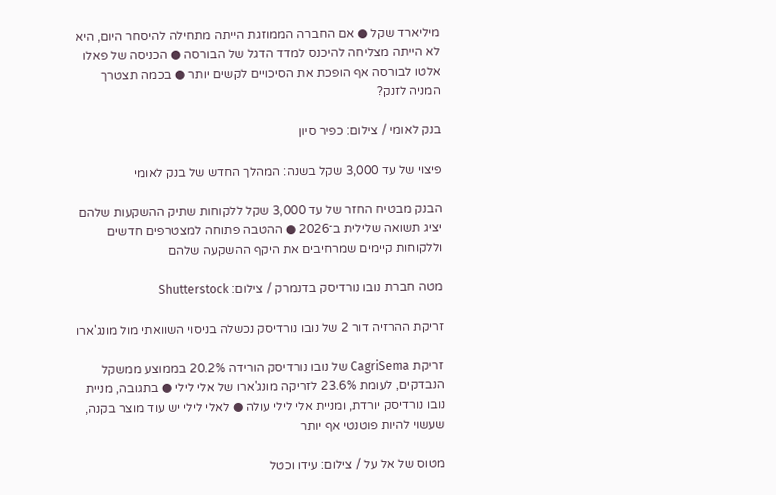מיליארד שקל ● אם החברה הממוזגת הייתה מתחילה להיסחר היום, היא לא הייתה מצליחה להיכנס למדד הדגל של הבורסה ● הכניסה של פאלו אלטו לבורסה אף הופכת את הסיכויים לקשים יותר ● בכמה תצטרך המניה לזנק?

בנק לאומי / צילום: כפיר סיון

פיצוי של עד 3,000 שקל בשנה: המהלך החדש של בנק לאומי

הבנק מבטיח החזר של עד 3,000 שקל ללקוחות שתיק ההשקעות שלהם יציג תשואה שלילית ב־2026 ● ההטבה פתוחה למצטרפים חדשים וללקוחות קיימים שמרחיבים את היקף ההשקעה שלהם

מטה חברת נובו נורדיסק בדנמרק / צילום: Shutterstock

זריקת ההרזיה דור 2 של נובו נורדיסק נכשלה בניסוי השוואתי מול מונג'ארו

זריקת CagriSema של נובו נורדיסק הורידה 20.2% בממוצע ממשקל הנבדקים, לעומת 23.6% לזריקה מונג'ארו של אלי לילי ● בתגובה, מניית נובו נורדיסק יורדת, ומניית אלי לילי עולה ● לאלי לילי יש עוד מוצר בקנה, שעשוי להיות פוטנטי אף יותר

מטוס של אל על / צילום: עידו וכטל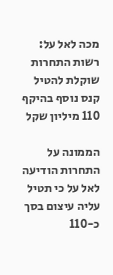מכה לאל על: רשות התחרות שוקלת להטיל קנס נוסף בהיקף 110 מיליון שקל

הממונה על התחרות הודיעה לאל על כי תטיל עליה עיצום בסך כ-110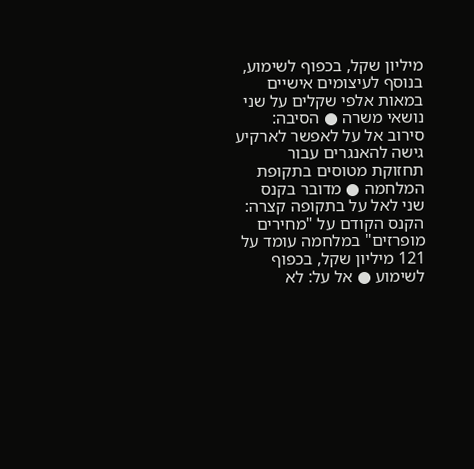מיליון שקל, בכפוף לשימוע, בנוסף לעיצומים אישיים במאות אלפי שקלים על שני נושאי משרה ● הסיבה: סירוב אל על לאפשר לארקיע גישה להאנגרים עבור תחזוקת מטוסים בתקופת המלחמה ● מדובר בקנס שני לאל על בתקופה קצרה: הקנס הקודם על "מחירים מופרזים" במלחמה עומד על 121 מיליון שקל, בכפוף לשימוע ● אל על: לא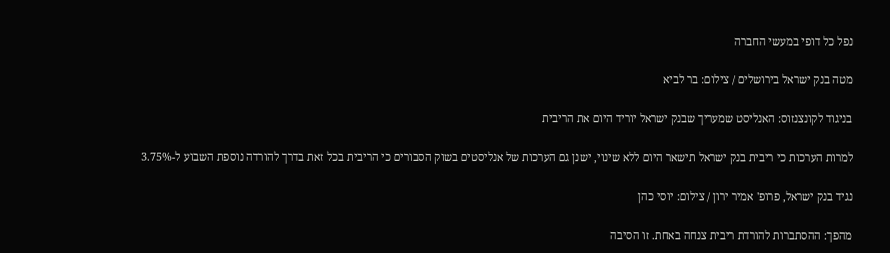נפל כל דופי במעשי החברה

מטה בנק ישראל בירושלים / צילום: בר לביא

בניגוד לקונצנזוס: האנליסט שמעריך שבנק ישראל יוריד היום את הריבית

למרות הערכות כי ריבית בנק ישראל תישאר היום ללא שינוי, ישנן גם הערכות של אנליסטים בשוק הסבורים כי הריבית בכל זאת בדרך להורדה נוספת השבוע ל-3.75%

נגיד בנק ישראל, פרופ' אמיר ירון / צילום: יוסי כהן

מהפך: ההסתברות להורדת ריבית צנחה באחת. זו הסיבה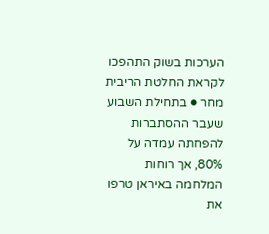הערכות בשוק התהפכו לקראת החלטת הריבית מחר ● בתחילת השבוע שעבר ההסתברות להפחתה עמדה על 80%, אך רוחות המלחמה באיראן טרפו את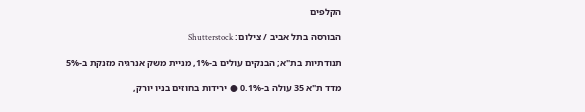הקלפים

הבורסה בתל אביב / צילום: Shutterstock

תנודתיות בת"א; הבנקים עולים ב-1%, מניית משק אנרגיה מזנקת ב-5%

מדד ת"א 35 עולה ב-0.1% ● ירידות בחוזים בניו יורק,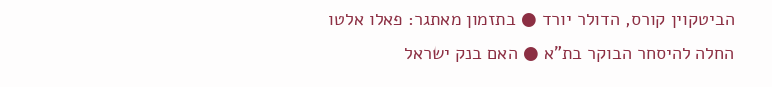הביטקוין קורס, הדולר יורד ● בתזמון מאתגר: פאלו אלטו החלה להיסחר הבוקר בת"א ● האם בנק ישראל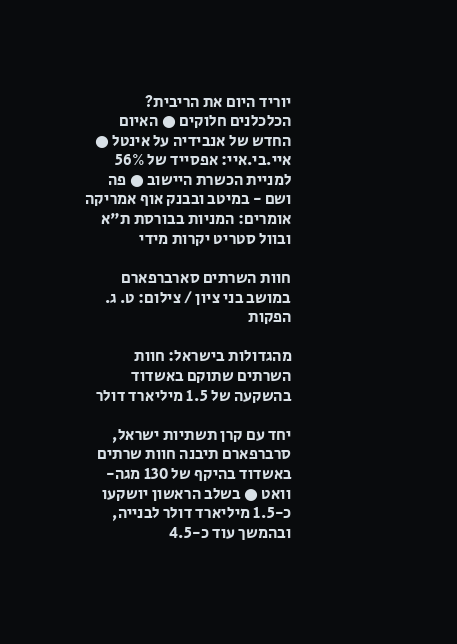יוריד היום את הריבית? הכלכלנים חלוקים ● האיום החדש של אנבידיה על אינטל ● איי.בי.איי: אפסייד של 56% למניית הכשרת היישוב ● פה ושם - במיטב ובבנק אוף אמריקה אומרים: המניות בבורסת ת"א ובוול סטריט יקרות מידי

חוות השרתים סארברפארם במושב בני ציון / צילום: ט. ג. הפקות

מהגדולות בישראל: חוות השרתים שתוקם באשדוד בהשקעה של 1.5 מיליארד דולר

יחד עם קרן תשתיות ישראל, סרברפארם תיבנה חוות שרתים באשדוד בהיקף של 130 מגה-וואט ● בשלב הראשון יושקעו כ-1.5 מיליארד דולר לבנייה, ובהמשך עוד כ-4.5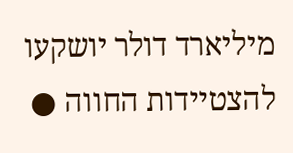מיליארד דולר יושקעו להצטיידות החווה ●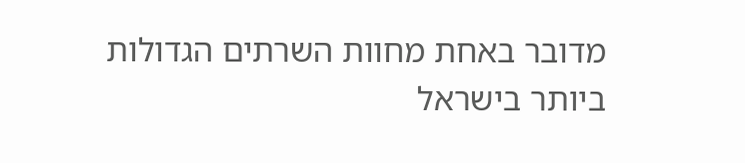מדובר באחת מחוות השרתים הגדולות ביותר בישראל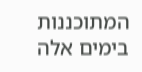המתוכננות בימים אלה